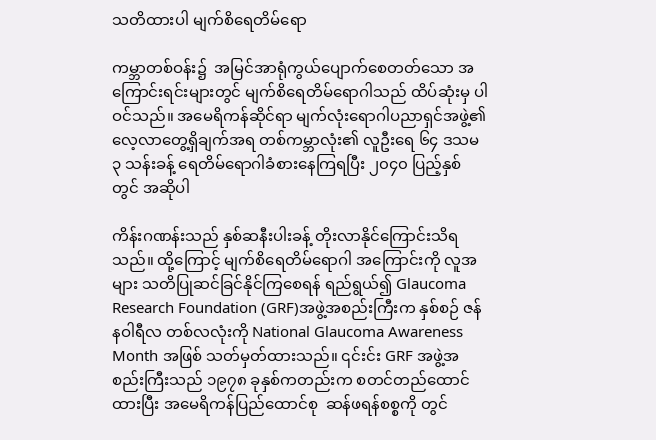သတိထားပါ မျက်စိရေတိမ်ရော

ကမ္ဘာတစ်ဝန်း၌  အမြင်အာရုံကွယ်ပျောက်စေတတ်သော အကြောင်းရင်းများတွင် မျက်စိရေတိမ်ရောဂါသည် ထိပ်ဆုံးမှ ပါဝင်သည်။ အမေရိကန်ဆိုင်ရာ မျက်လုံးရောဂါပညာရှင်အဖွဲ့၏ လေ့လာတွေ့ရှိချက်အရ တစ်ကမ္ဘာလုံး၏ လူဦးရေ ၆၄ ဒသမ ၃ သန်းခန့် ရေတိမ်ရောဂါခံစားနေကြရပြီး ၂၀၄၀ ပြည့်နှစ်တွင် အဆိုပါ

ကိန်းဂဏန်းသည် နှစ်ဆနီးပါးခန့် တိုးလာနိုင်ကြောင်းသိရသည်။ ထို့ကြောင့် မျက်စိရေတိမ်ရောဂါ အကြောင်းကို လူအများ သတိပြုဆင်ခြင်နိုင်ကြစေရန် ရည်ရွယ်၍ Glaucoma Research Foundation (GRF)အဖွဲ့အစည်းကြီးက နှစ်စဉ် ဇန်နဝါရီလ တစ်လလုံးကို National Glaucoma Awareness Month အဖြစ် သတ်မှတ်ထားသည်။ ၎င်းင်း GRF အဖွဲ့အစည်းကြီးသည် ၁၉၇၈ ခုနှစ်ကတည်းက စတင်တည်ထောင်ထားပြီး အမေရိကန်ပြည်ထောင်စု  ဆန်ဖရန်စစ္စကို တွင်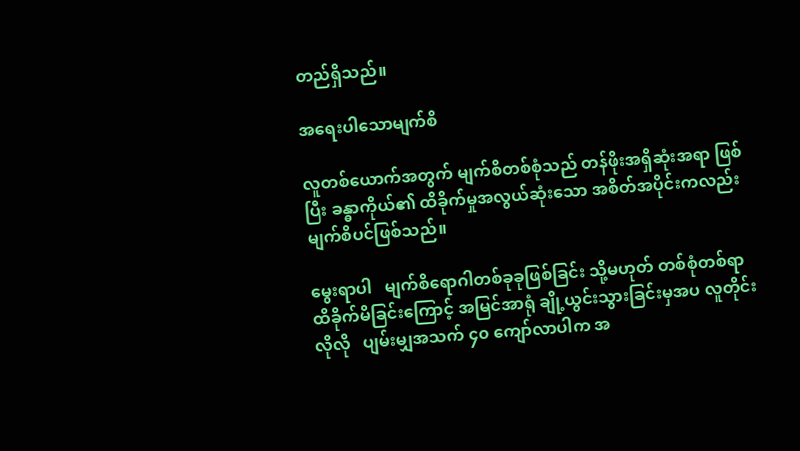တည်ရှိသည်။

အရေးပါသောမျက်စိ

လူတစ်ယောက်အတွက် မျက်စိတစ်စုံသည် တန်ဖိုးအရှိဆုံးအရာ ဖြစ်ပြီး ခန္ဓာကိုယ်၏ ထိခိုက်မှုအလွယ်ဆုံးသော အစိတ်အပိုင်းကလည်း   မျက်စိပင်ဖြစ်သည်။

မွေးရာပါ   မျက်စိရောဂါတစ်ခုခုဖြစ်ခြင်း သို့မဟုတ် တစ်စုံတစ်ရာ ထိခိုက်မိခြင်းကြောင့် အမြင်အာရုံ ချို့ယွင်းသွားခြင်းမှအပ လူတိုင်းလိုလို   ပျမ်းမျှအသက် ၄၀ ကျော်လာပါက အ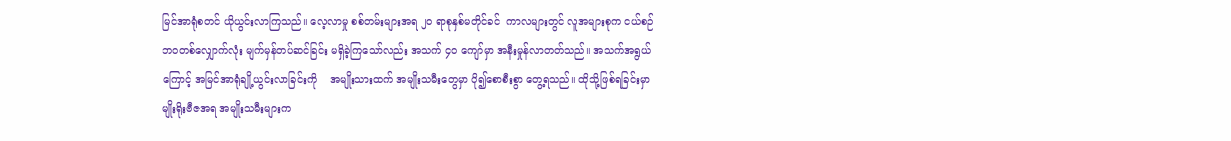မြင်အာရုံစတင် ယိုယွင်းလာကြသည်။ လေ့လာမှု စစ်တမ်းများအရ ၂၀ ရာစုနှစ်မတိုင်ခင်  ကာလများတွင် လူအများစုက ငယ်စဉ်ဘဝတစ်လျှောက်လုံး မျက်မှန်တပ်ဆင်ခြင်း မရှိခဲ့ကြသော်လည်း အသက် ၄၀ ကျော်မှာ အနီးမှုန်လာတတ်သည်။ အသက်အရွယ်ကြောင့် အမြင်အာရုံချို့ယွင်းလာခြင်းကို    အမျိုးသားထက် အမျိုးသမီးတွေမှာ ပို၍စောစီးစွာ တွေ့ရသည်။ ထိုသို့ဖြစ်ရခြင်းမှာ မျိုးရိုးဗီဇအရ အမျိုးသမီးများက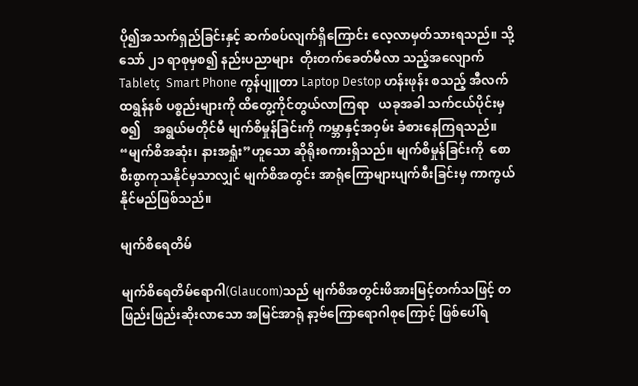ပို၍အသက်ရှည်ခြင်းနှင့် ဆက်စပ်လျက်ရှိကြောင်း လေ့လာမှတ်သားရသည်။ သို့သော် ၂၁ ရာစုမှစ၍ နည်းပညာများ  တိုးတက်ခေတ်မီလာ သည့်အလျောက်  Tabletç  Smart Phone ကွန်ပျူတာ Laptop Destop ဟန်းဖုန်း စသည့် အီလက်ထရွန်နစ် ပစ္စည်းများကို ထိတွေ့ကိုင်တွယ်လာကြရာ   ယခုအခါ သက်ငယ်ပိုင်းမှစ၍    အရွယ်မတိုင်မီ မျက်စိမှုန်ခြင်းကို ကမ္ဘာနှင့်အဝှမ်း ခံစားနေကြရသည်။ “မျက်စိအဆုံး၊ နားအရှုံး”ဟူသော ဆိုရိုးစကားရှိသည်။ မျက်စိမှုန်ခြင်းကို  စောစီးစွာကုသနိုင်မှသာလျှင် မျက်စိအတွင်း အာရုံကြောများပျက်စီးခြင်းမှ ကာကွယ်နိုင်မည်ဖြစ်သည်။

မျက်စိရေတိမ်

မျက်စိရေတိမ်ရောဂါ(Glaucom)သည် မျက်စိအတွင်းဖိအားမြင့်တက်သဖြင့် တဖြည်းဖြည်းဆိုးလာသော အမြင်အာရုံ နာ့ဗ်ကြောရောဂါစုကြောင့် ဖြစ်ပေါ်ရ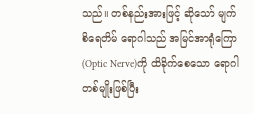သည်။ တစ်နည်းအားဖြင့် ဆိုသော် မျက်စိရေတိမ် ရောဂါသည် အမြင်အာရုံကြော(Optic Nerve)ကို ထိခိုက်စေသော ရောဂါတစ်မျိုးဖြစ်ပြီး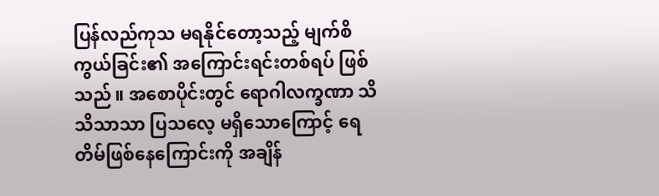ပြန်လည်ကုသ မရနိုင်တော့သည့် မျက်စိကွယ်ခြင်း၏ အကြောင်းရင်းတစ်ရပ် ဖြစ်သည်။ အစောပိုင်းတွင် ရောဂါလက္ခဏာ သိသိသာသာ ပြသလေ့ မရှိသောကြောင့် ရေတိမ်ဖြစ်နေကြောင်းကို အချိန်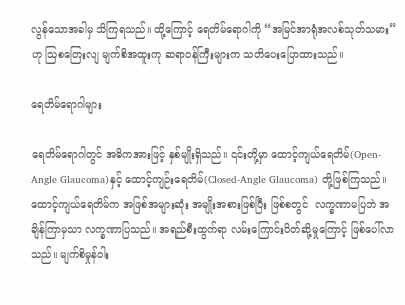လွန်သောအခါမှ သိကြရသည်။ ထို့ကြောင့် ရေတိမ်ရောဂါကို “အမြင်အာရုံအလစ်သုတ်သမား”ဟု သြစတြေးလျ မျက်စိအထူးကု ဆရာဝန်ကြီးများက သတိပေးပြောထားသည်။

ရေတိမ်ရောဂါများ

ရေတိမ်ရောဂါတွင် အဓိကအားဖြင့် နှစ်မျိုးရှိသည်။ ၎င်းတို့မှာ ထောင့်ကျယ်ရေတိမ်(Open-Angle Glaucoma)နှင့် ထောင့်ကျဉ်းရေတိမ်(Closed-Angle Glaucoma) တို့ဖြစ်ကြသည်။ ထောင့်ကျယ်ရေတိမ်က အဖြစ်အများဆုံး အမျိုးအစားဖြစ်ပြီး ဖြစ်စတွင်  လက္ခဏာမပြဘဲ အချိန်ကြာမှသာ လက္ခဏာပြသည်။ အရည်စီးထွက်ရာ လမ်းကြောင်းပိတ်ဆို့မှုကြောင့် ဖြစ်ပေါ်လာသည်။ မျက်စိမှုန်ဝါး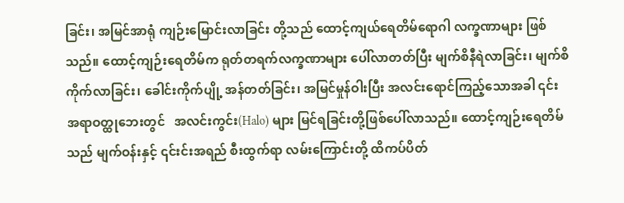ခြင်း၊ အမြင်အာရုံ ကျဉ်းမြောင်းလာခြင်း တို့သည် ထောင့်ကျယ်ရေတိမ်ရောဂါ လက္ခဏာများ ဖြစ်သည်။ ထောင့်ကျဉ်းရေတိမ်က ရုတ်တရက်လက္ခဏာများ ပေါ်လာတတ်ပြီး မျက်စိနီရဲလာခြင်း၊ မျက်စိကိုက်လာခြင်း၊ ခေါင်းကိုက်ပျို့ အန်တတ်ခြင်း၊ အမြင်မှုန်ဝါးပြီး အလင်းရောင်ကြည့်သောအခါ ၎င်းအရာဝတ္ထုဘေးတွင်   အလင်းကွင်း(Halo) များ မြင်ရခြင်းတို့ဖြစ်ပေါ်လာသည်။ ထောင့်ကျဉ်းရေတိမ်သည် မျက်ဝန်းနှင့် ၎င်းင်းအရည် စီးထွက်ရာ လမ်းကြောင်းတို့ ထိကပ်ပိတ်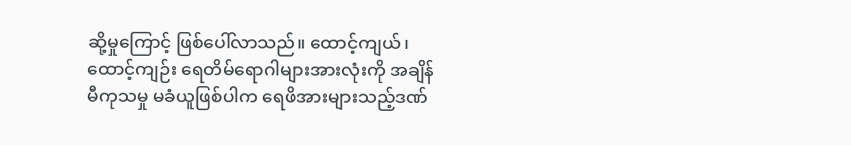ဆို့မှုကြောင့် ဖြစ်ပေါ်လာသည်။ ထောင့်ကျယ်၊ ထောင့်ကျဉ်း ရေတိမ်ရောဂါများအားလုံးကို အချိန်မီကုသမှု မခံယူဖြစ်ပါက ရေဖိအားများသည့်ဒဏ်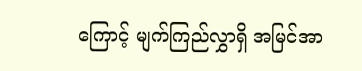ကြောင့် မျက်ကြည်လွှာရှိ အမြင်အာ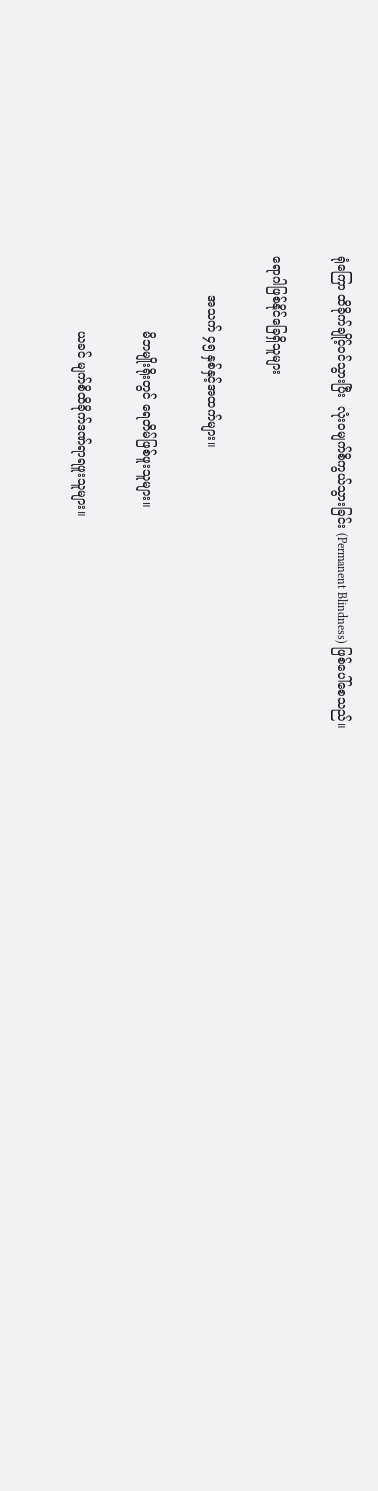ရုံကြော ထိခိုက်ချိုင့်ဝင်သွားပြီး  လုံးဝမျက်စိကွယ်သွားခြင်း (Permanent Blindness) ဖြစ်ပေါ်စေသည်။

ရောဂါဖြစ်နိုင်ခြေရှိသူများ

          အသက် ၄၅ နှစ်နှင့်အထက်များ။

                   မိဘမျိုးရိုးတွင် ရေတိမ်ဖြစ်ဖူးသူများ။

                   ယခင် မျက်စိထိခိုက်ဒဏ်ရာရဖူးသူများ။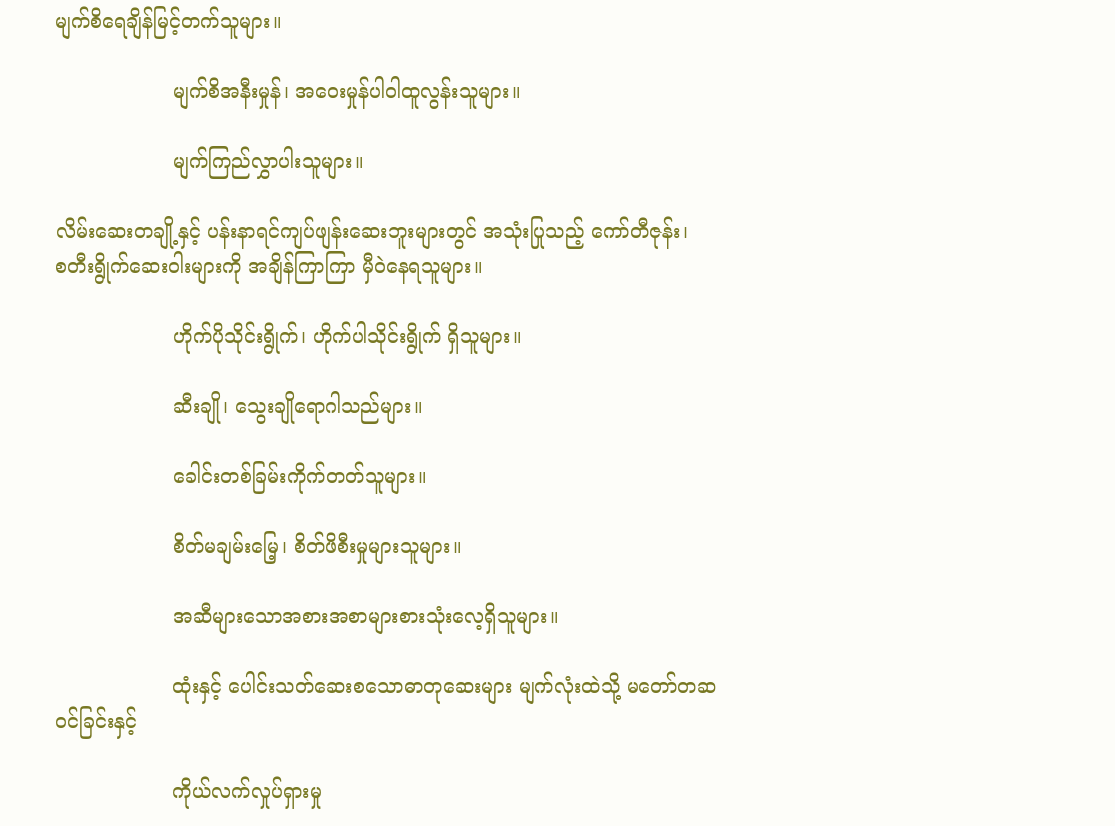မျက်စိရေချိန်မြင့်တက်သူများ။

                   မျက်စိအနီးမှုန်၊ အဝေးမှုန်ပါဝါထူလွန်းသူများ။

                   မျက်ကြည်လွှာပါးသူများ။

လိမ်းဆေးတချို့နှင့် ပန်းနာရင်ကျပ်ဖျန်းဆေးဘူးများတွင် အသုံးပြုသည့် ကော်တီဇုန်း၊           စတီးရွိုက်ဆေးဝါးများကို အချိန်ကြာကြာ မှီဝဲနေရသူများ။

                   ဟိုက်ပိုသိုင်းရွိုက်၊ ဟိုက်ပါသိုင်းရွိုက် ရှိသူများ။

                   ဆီးချို၊ သွေးချိုရောဂါသည်များ။

                   ခေါင်းတစ်ခြမ်းကိုက်တတ်သူများ။

                   စိတ်မချမ်းမြေ့၊ စိတ်ဖိစီးမှုများသူများ။

                   အဆီများသောအစားအစာများစားသုံးလေ့ရှိသူများ။

                   ထုံးနှင့် ပေါင်းသတ်ဆေးစသောဓာတုဆေးများ မျက်လုံးထဲသို့ မတော်တဆဝင်ခြင်းနှင့်

                   ကိုယ်လက်လှုပ်ရှားမှု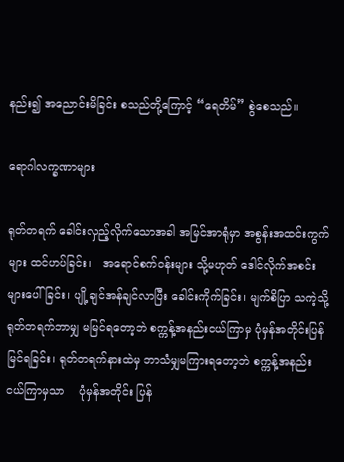နည်း၍ အညောင်းမိခြင်း စသည်တို့ကြောင့် “ရေတိမ်” စွဲစေသည်။

ရောဂါလက္ခဏာများ

ရုတ်တရက် ခေါင်းလှည့်လိုက်သောအခါ အမြင်အာရုံမှာ အစွန်းအထင်းကွက်များ ထင်ဟပ်ခြင်း၊   အရောင်စက်ဝန်းများ သို့မဟုတ် ဒေါင်လိုက်အစင်းများပေါ်ခြင်း၊ ပျို့ချင်အန်ချင်လာပြီး ခေါင်းကိုက်ခြင်း၊ မျက်စိပြာ သကဲ့သို့ ရုတ်တရက်ဘာမျှ မမြင်ရတော့ဘဲ စက္ကန့်အနည်းငယ်ကြာမှ ပုံမှန်အတိုင်းပြန်မြင်ရခြင်း၊ ရုတ်တရက်နားထဲမှ ဘာသံမျှမကြားရတော့ဘဲ စက္ကန့်အနည်း ငယ်ကြာမှသာ    ပုံမှန်အတိုင်း ပြန်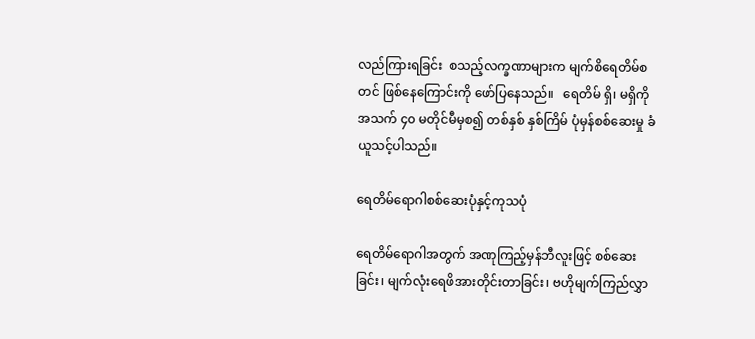လည်ကြားရခြင်း  စသည့်လက္ခဏာများက မျက်စိရေတိမ်စတင် ဖြစ်နေကြောင်းကို ဖော်ပြနေသည်။   ရေတိမ် ရှိ၊ မရှိကို အသက် ၄၀ မတိုင်မီမှစ၍ တစ်နှစ် နှစ်ကြိမ် ပုံမှန်စစ်ဆေးမှု ခံယူသင့်ပါသည်။

ရေတိမ်ရောဂါစစ်ဆေးပုံနှင့်ကုသပုံ

ရေတိမ်ရောဂါအတွက် အဏုကြည့်မှန်ဘီလူးဖြင့် စစ်ဆေးခြင်း၊ မျက်လုံးရေဖိအားတိုင်းတာခြင်း၊ ဗဟိုမျက်ကြည်လွှာ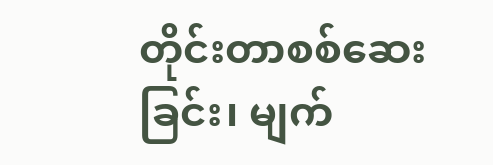တိုင်းတာစစ်ဆေးခြင်း၊ မျက်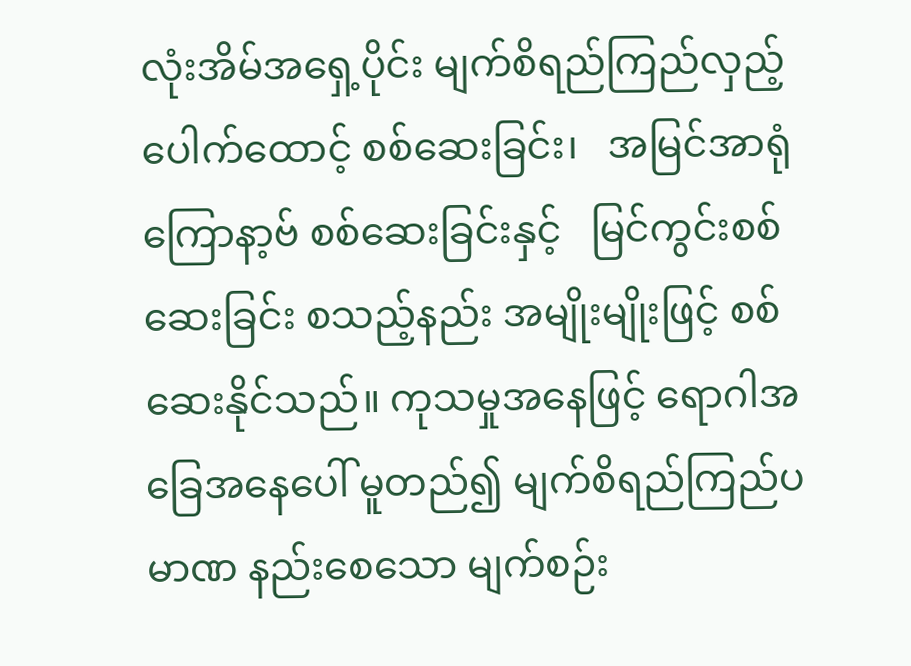လုံးအိမ်အရှေ့ပိုင်း မျက်စိရည်ကြည်လှည့်ပေါက်ထောင့် စစ်ဆေးခြင်း၊   အမြင်အာရုံကြောနာ့ဗ် စစ်ဆေးခြင်းနှင့်   မြင်ကွင်းစစ်ဆေးခြင်း စသည့်နည်း အမျိုးမျိုးဖြင့် စစ်ဆေးနိုင်သည်။ ကုသမှုအနေဖြင့် ရောဂါအခြေအနေပေါ် မူတည်၍ မျက်စိရည်ကြည်ပမာဏ နည်းစေသော မျက်စဉ်း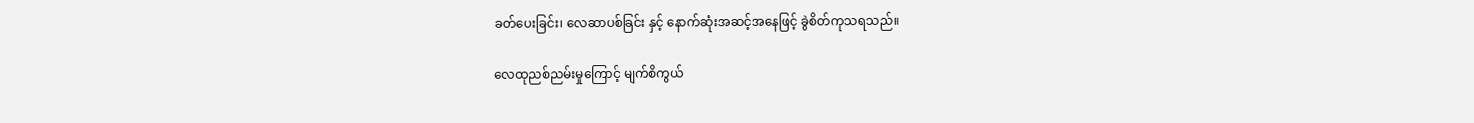ခတ်ပေးခြင်း၊ လေဆာပစ်ခြင်း နှင့် နောက်ဆုံးအဆင့်အနေဖြင့် ခွဲစိတ်ကုသရသည်။

လေထုညစ်ညမ်းမှုကြောင့် မျက်စိကွယ်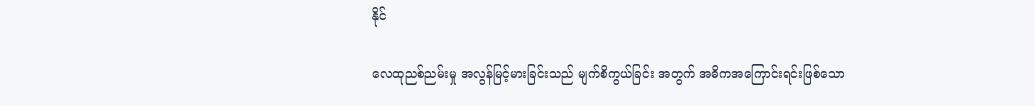နိုင်

လေထုညစ်ညမ်းမှု အလွန်မြင့်မားခြင်းသည် မျက်စိကွယ်ခြင်း အတွက် အဓိကအကြောင်းရင်းဖြစ်သော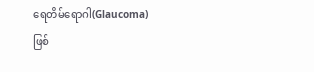ရေတိမ်ရောဂါ(Glaucoma) ဖြစ်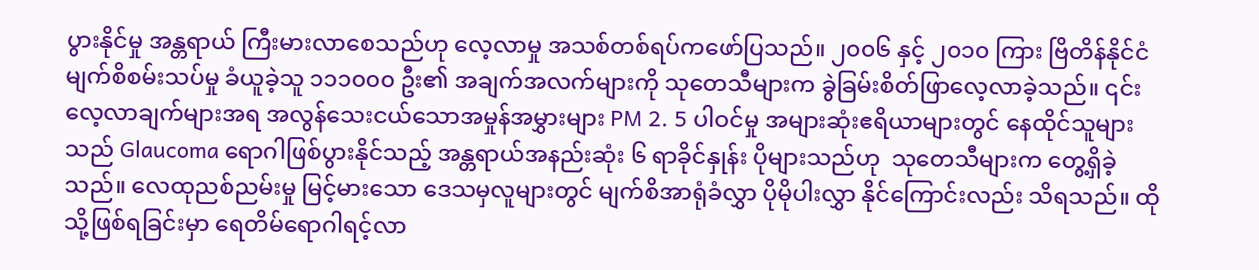ပွားနိုင်မှု အန္တရာယ် ကြီးမားလာစေသည်ဟု လေ့လာမှု အသစ်တစ်ရပ်ကဖော်ပြသည်။ ၂၀၀၆ နှင့် ၂၀၁၀ ကြား ဗြိတိန်နိုင်ငံ မျက်စိစမ်းသပ်မှု ခံယူခဲ့သူ ၁၁၁၀၀၀ ဦး၏ အချက်အလက်များကို သုတေသီများက ခွဲခြမ်းစိတ်ဖြာလေ့လာခဲ့သည်။ ၎င်းလေ့လာချက်များအရ အလွန်သေးငယ်သောအမှုန်အမွှားများ PM 2. 5 ပါဝင်မှု အများဆုံးဧရိယာများတွင် နေထိုင်သူများသည် Glaucoma ရောဂါဖြစ်ပွားနိုင်သည့် အန္တရာယ်အနည်းဆုံး ၆ ရာခိုင်နှုန်း ပိုများသည်ဟု  သုတေသီများက တွေ့ရှိခဲ့သည်။ လေထုညစ်ညမ်းမှု မြင့်မားသော ဒေသမှလူများတွင် မျက်စိအာရုံခံလွှာ ပိုမိုပါးလွှာ နိုင်ကြောင်းလည်း သိရသည်။ ထိုသို့ဖြစ်ရခြင်းမှာ ရေတိမ်ရောဂါရင့်လာ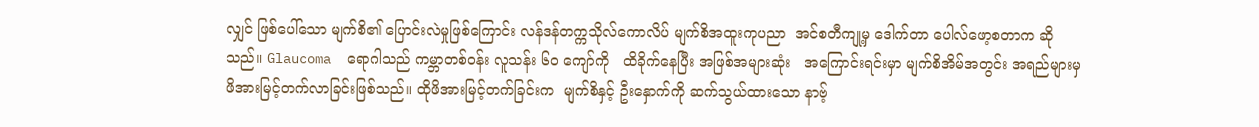လျှင် ဖြစ်ပေါ်သော မျက်စိ၏ ပြောင်းလဲမှုဖြစ်ကြောင်း လန်ဒန်တက္ကသိုလ်ကောလိပ် မျက်စိအထူးကုပညာ  အင်စတီကျု့မှ ဒေါက်တာ ပေါလ်ဖော့စတာက ဆိုသည်။ Glaucoma  ရောဂါသည် ကမ္ဘာတစ်ဝန်း လူသန်း ၆၀ ကျော်ကို   ထိခိုက်နေပြီး အဖြစ်အများဆုံး   အကြောင်းရင်းမှာ မျက်စိအိမ်အတွင်း အရည်များမှ ဖိအားမြင့်တက်လာခြင်းဖြစ်သည်။ ထိုဖိအားမြင့်တက်ခြင်းက  မျက်စိနှင့် ဦးနှောက်ကို ဆက်သွယ်ထားသော နာဗ့်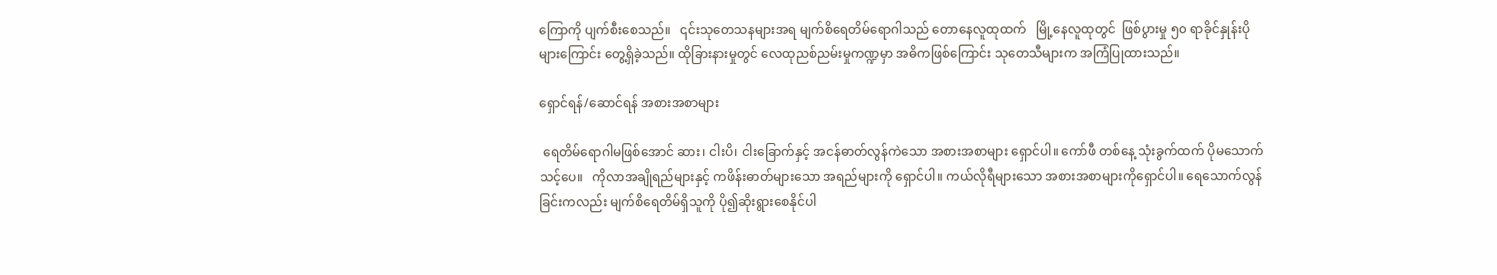ကြောကို ပျက်စီးစေသည်။   ၎င်းသုတေသနများအရ မျက်စိရေတိမ်ရောဂါသည် တောနေလူထုထက်   မြို့နေလူထုတွင်  ဖြစ်ပွားမှု ၅၀ ရာခိုင်နှုန်းပိုများကြောင်း တွေ့ရှိခဲ့သည်။ ထိုခြားနားမှုတွင် လေထုညစ်ညမ်းမှုကဏ္ဍမှာ အဓိကဖြစ်ကြောင်း သုတေသီများက အကြံပြုထားသည်။

ရှောင်ရန်/ဆောင်ရန် အစားအစာများ

 ရေတိမ်ရောဂါမဖြစ်အောင် ဆား၊ ငါးပိ၊ ငါးခြောက်နှင့် အငန်ဓာတ်လွန်ကဲသော အစားအစာများ ရှောင်ပါ။ ကော်ဖီ တစ်နေ့ သုံးခွက်ထက် ပိုမသောက်သင့်ပေ။   ကိုလာအချိုရည်များနှင့် ကဖိန်းဓာတ်များသော အရည်များကို ရှောင်ပါ။ ကယ်လိုရီများသော အစားအစာများကိုရှောင်ပါ။ ရေသောက်လွန်ခြင်းကလည်း မျက်စိရေတိမ်ရှိသူကို ပို၍ဆိုးရွားစေနိုင်ပါ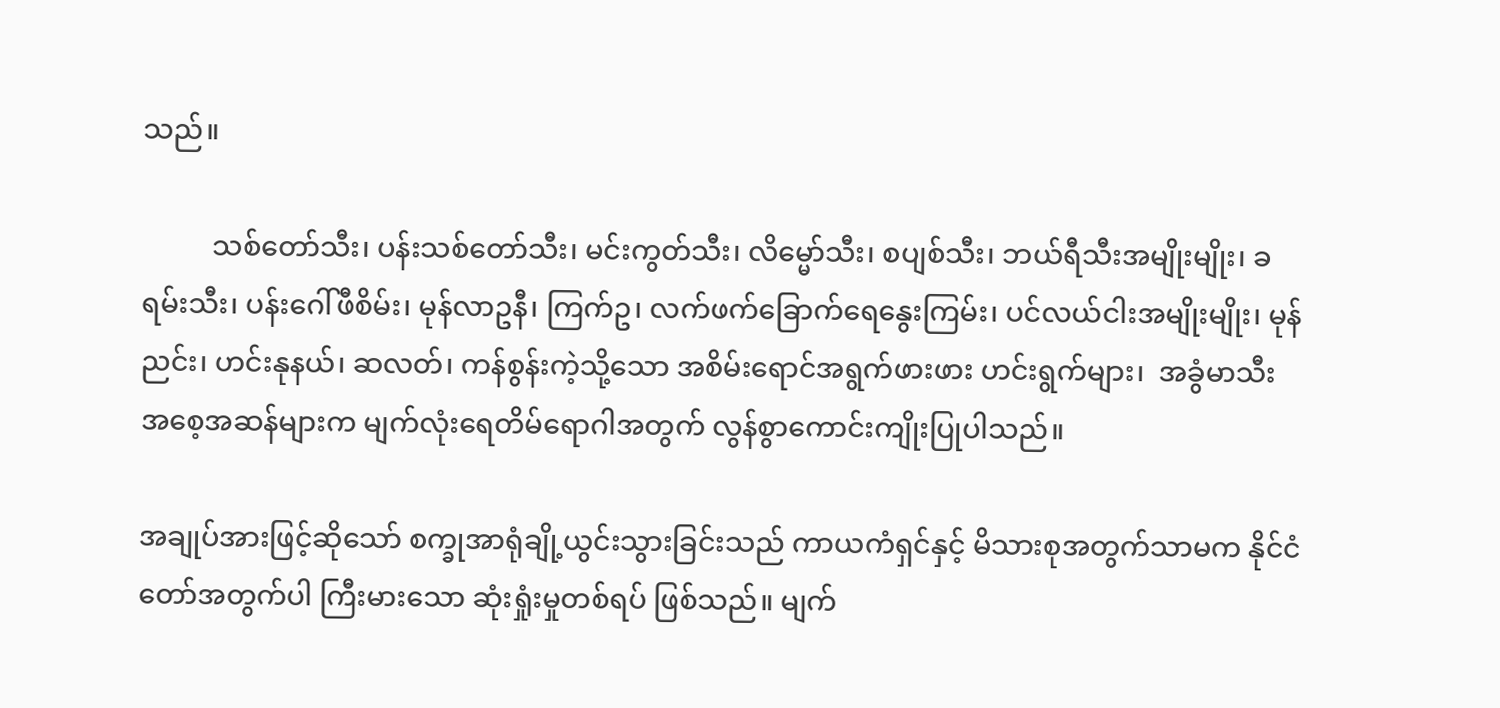သည်။

          သစ်တော်သီး၊ ပန်းသစ်တော်သီး၊ မင်းကွတ်သီး၊ လိမ္မော်သီး၊ စပျစ်သီး၊ ဘယ်ရီသီးအမျိုးမျိုး၊ ခရမ်းသီး၊ ပန်းဂေါ်ဖီစိမ်း၊ မုန်လာဥနီ၊ ကြက်ဥ၊ လက်ဖက်ခြောက်ရေနွေးကြမ်း၊ ပင်လယ်ငါးအမျိုးမျိုး၊ မုန်ညင်း၊ ဟင်းနုနယ်၊ ဆလတ်၊ ကန်စွန်းကဲ့သို့သော အစိမ်းရောင်အရွက်ဖားဖား ဟင်းရွက်များ၊  အခွံမာသီး အစေ့အဆန်များက မျက်လုံးရေတိမ်ရောဂါအတွက် လွန်စွာကောင်းကျိုးပြုပါသည်။

အချုပ်အားဖြင့်ဆိုသော် စက္ခုအာရုံချို့ယွင်းသွားခြင်းသည် ကာယကံရှင်နှင့် မိသားစုအတွက်သာမက နိုင်ငံတော်အတွက်ပါ ကြီးမားသော ဆုံးရှုံးမှုတစ်ရပ် ဖြစ်သည်။ မျက်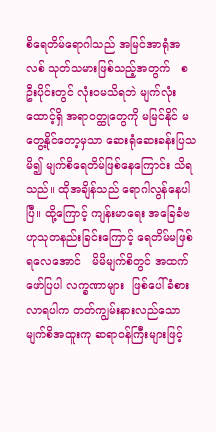စိရေတိမ်ရောဂါသည် အမြင်အာရုံအလစ် သုတ်သမားဖြစ်သည့်အတွက်   စဦးပိုင်းတွင် လုံးဝမသိရဘဲ မျက်လုံးထောင့်ရှိ အရာဝတ္ထုတွေကို မမြင်နိုင် မတွေ့နိုင်တော့မှသာ ဆေးရုံဆေးခန်းပြသမိ၍ မျက်စိရေတိမ်ဖြစ်နေကြောင်း သိရသည်။ ထိုအချိန်သည် ရောဂါလွန်နေပါပြီ။ ထို့ကြောင့် ကျန်းမာရေး အခြေခံဗဟုသုတနည်းခြင်းကြောင့် ရေတိမ်မဖြစ်ရလေအောင်   မိမိမျက်စိတွင် အထက်ဖော်ပြပါ လက္ခဏာများ  ဖြစ်ပေါ်ခံစားလာရပါက တတ်ကျွမ်းနားလည်သော မျက်စိအထူးကု ဆရာဝန်ကြီးများဖြင့်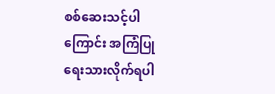စစ်ဆေးသင့်ပါကြောင်း အကြံပြု ရေးသားလိုက်ရပါ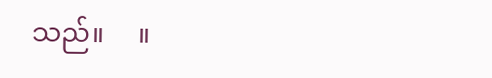သည်။     ။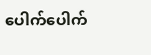ပေါက်ပေါက်